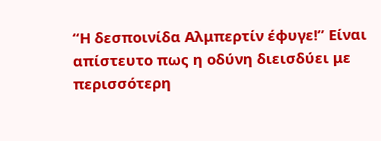“Η δεσποινίδα Αλμπερτίν έφυγε!” Είναι απίστευτο πως η οδύνη διεισδύει με περισσότερη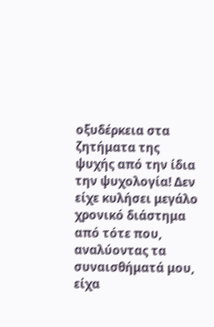οξυδέρκεια στα ζητήματα της ψυχής από την ίδια την ψυχολογία! Δεν είχε κυλήσει μεγάλο χρονικό διάστημα από τότε που, αναλύοντας τα συναισθήματά μου, είχα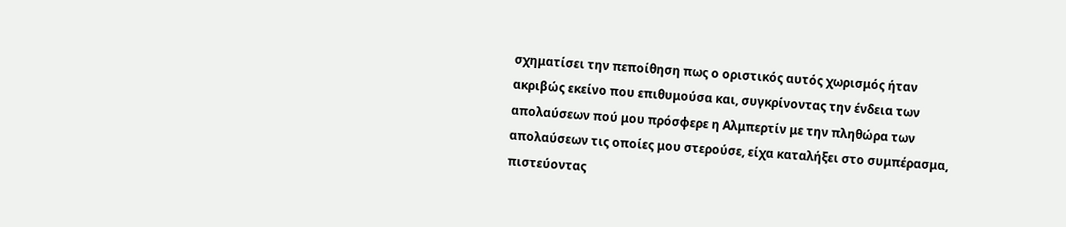σχηματίσει την πεποίθηση πως ο οριστικός αυτός χωρισμός ήταν ακριβώς εκείνο που επιθυμούσα και, συγκρίνοντας την ένδεια των απολαύσεων πού μου πρόσφερε η Αλμπερτίν με την πληθώρα των απολαύσεων τις οποίες μου στερούσε, είχα καταλήξει στο συμπέρασμα, πιστεύοντας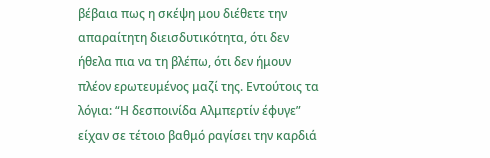βέβαια πως η σκέψη μου διέθετε την απαραίτητη διεισδυτικότητα, ότι δεν ήθελα πια να τη βλέπω, ότι δεν ήμουν πλέον ερωτευμένος μαζί της. Εντούτοις τα λόγια: “Η δεσποινίδα Αλμπερτίν έφυγε” είχαν σε τέτοιο βαθμό ραγίσει την καρδιά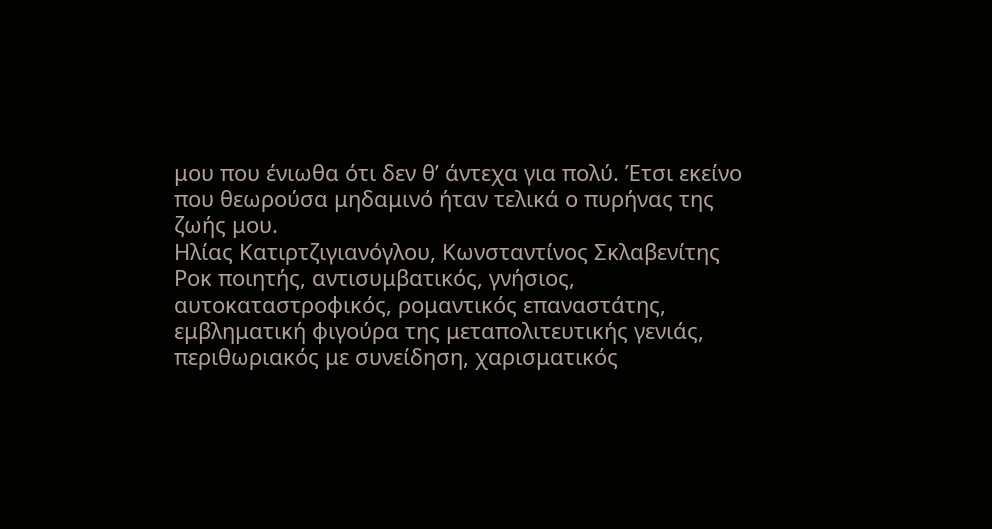μου που ένιωθα ότι δεν θ’ άντεχα για πολύ. Έτσι εκείνο που θεωρούσα μηδαμινό ήταν τελικά ο πυρήνας της ζωής μου.
Ηλίας Κατιρτζιγιανόγλου, Κωνσταντίνος Σκλαβενίτης
Ροκ ποιητής, αντισυμβατικός, γνήσιος, αυτοκαταστροφικός, ρομαντικός επαναστάτης, εμβληματική φιγούρα της μεταπολιτευτικής γενιάς, περιθωριακός με συνείδηση, χαρισματικός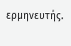ερμηνευτής.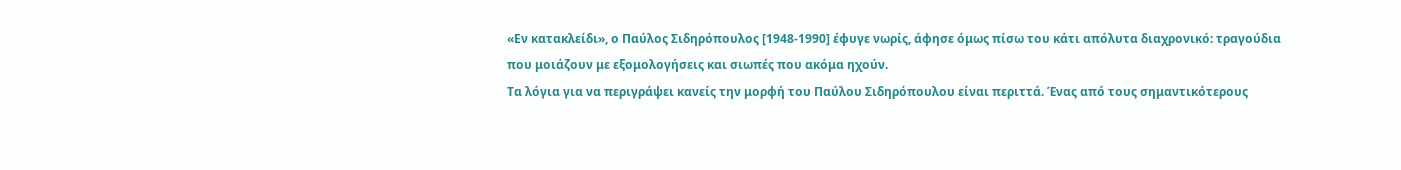«Εν κατακλείδι», ο Παύλος Σιδηρόπουλος [1948-1990] έφυγε νωρίς, άφησε όμως πίσω του κάτι απόλυτα διαχρονικό: τραγούδια που μοιάζουν με εξομολογήσεις και σιωπές που ακόμα ηχούν.
Τα λόγια για να περιγράψει κανείς την μορφή του Παύλου Σιδηρόπουλου είναι περιττά. Ένας από τους σημαντικότερους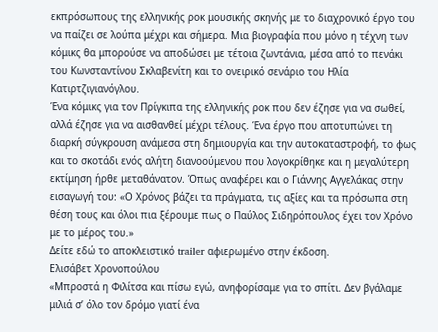εκπρόσωπους της ελληνικής ροκ μουσικής σκηνής με το διαχρονικό έργο του να παίζει σε λούπα μέχρι και σήμερα. Μια βιογραφία που μόνο η τέχνη των κόμικς θα μπορούσε να αποδώσει με τέτοια ζωντάνια, μέσα από το πενάκι του Κωνσταντίνου Σκλαβενίτη και το ονειρικό σενάριο του Ηλία Κατιρτζιγιανόγλου.
Ένα κόμικς για τον Πρίγκιπα της ελληνικής ροκ που δεν έζησε για να σωθεί, αλλά έζησε για να αισθανθεί μέχρι τέλους. Ένα έργο που αποτυπώνει τη διαρκή σύγκρουση ανάμεσα στη δημιουργία και την αυτοκαταστροφή, το φως και το σκοτάδι ενός αλήτη διανοούμενου που λογοκρίθηκε και η μεγαλύτερη εκτίμηση ήρθε μεταθάνατον. Όπως αναφέρει και ο Γιάννης Αγγελάκας στην εισαγωγή του: «Ο Χρόνος βάζει τα πράγματα, τις αξίες και τα πρόσωπα στη θέση τους και όλοι πια ξέρουμε πως ο Παύλος Σιδηρόπουλος έχει τον Χρόνο με το μέρος του.»
Δείτε εδώ το αποκλειστικό trailer αφιερωμένο στην έκδοση.
Ελισάβετ Χρονοπούλου
«Μπροστά η Φιλίτσα και πίσω εγώ, ανηφορίσαμε για το σπίτι. Δεν βγάλαμε μιλιά σ’ όλο τον δρόμο γιατί ένα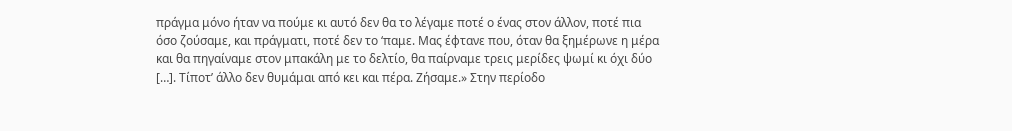πράγμα μόνο ήταν να πούμε κι αυτό δεν θα το λέγαμε ποτέ ο ένας στον άλλον, ποτέ πια όσο ζούσαμε, και πράγματι, ποτέ δεν το ‘παμε. Μας έφτανε που, όταν θα ξημέρωνε η μέρα και θα πηγαίναμε στον μπακάλη με το δελτίο, θα παίρναμε τρεις μερίδες ψωμί κι όχι δύο […]. Τίποτ’ άλλο δεν θυμάμαι από κει και πέρα. Ζήσαμε.» Στην περίοδο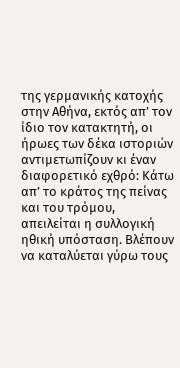της γερμανικής κατοχής στην Αθήνα, εκτός απ’ τον ίδιο τον κατακτητή, οι ήρωες των δέκα ιστοριών αντιμετωπίζουν κι έναν διαφορετικό εχθρό: Κάτω απ’ το κράτος της πείνας και του τρόμου, απειλείται η συλλογική ηθική υπόσταση. Βλέπουν να καταλύεται γύρω τους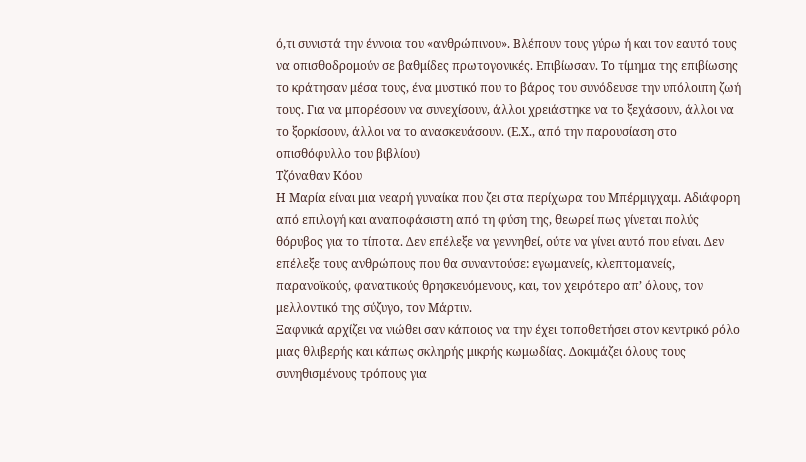ό,τι συνιστά την έννοια του «ανθρώπινου». Βλέπουν τους γύρω ή και τον εαυτό τους να οπισθοδρομούν σε βαθμίδες πρωτογονικές. Επιβίωσαν. Το τίμημα της επιβίωσης το κράτησαν μέσα τους, ένα μυστικό που το βάρος του συνόδευσε την υπόλοιπη ζωή τους. Για να μπορέσουν να συνεχίσουν, άλλοι χρειάστηκε να το ξεχάσουν, άλλοι να το ξορκίσουν, άλλοι να το ανασκευάσουν. (Ε.Χ., από την παρουσίαση στο οπισθόφυλλο του βιβλίου)
Τζόναθαν Κόου
Η Μαρία είναι μια νεαρή γυναίκα που ζει στα περίχωρα του Μπέρμιγχαμ. Αδιάφορη από επιλογή και αναποφάσιστη από τη φύση της, θεωρεί πως γίνεται πολύς θόρυβος για το τίποτα. Δεν επέλεξε να γεννηθεί, ούτε να γίνει αυτό που είναι. Δεν επέλεξε τους ανθρώπους που θα συναντούσε: εγωμανείς, κλεπτομανείς, παρανοϊκούς, φανατικούς θρησκευόμενους, και, τον χειρότερο απ’ όλους, τον μελλοντικό της σύζυγο, τον Μάρτιν.
Ξαφνικά αρχίζει να νιώθει σαν κάποιος να την έχει τοποθετήσει στον κεντρικό ρόλο μιας θλιβερής και κάπως σκληρής μικρής κωμωδίας. Δοκιμάζει όλους τους συνηθισμένους τρόπους για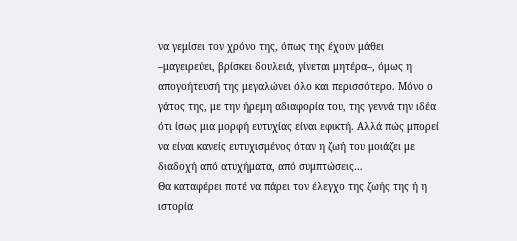να γεμίσει τον χρόνο της, όπως της έχουν μάθει –μαγειρεύει, βρίσκει δουλειά, γίνεται μητέρα–, όμως η απογοήτευσή της μεγαλώνει όλο και περισσότερο. Μόνο ο γάτος της, με την ήρεμη αδιαφορία του, της γεννά την ιδέα ότι ίσως μια μορφή ευτυχίας είναι εφικτή. Αλλά πώς μπορεί να είναι κανείς ευτυχισμένος όταν η ζωή του μοιάζει με διαδοχή από ατυχήματα, από συμπτώσεις…
Θα καταφέρει ποτέ να πάρει τον έλεγχο της ζωής της ή η ιστορία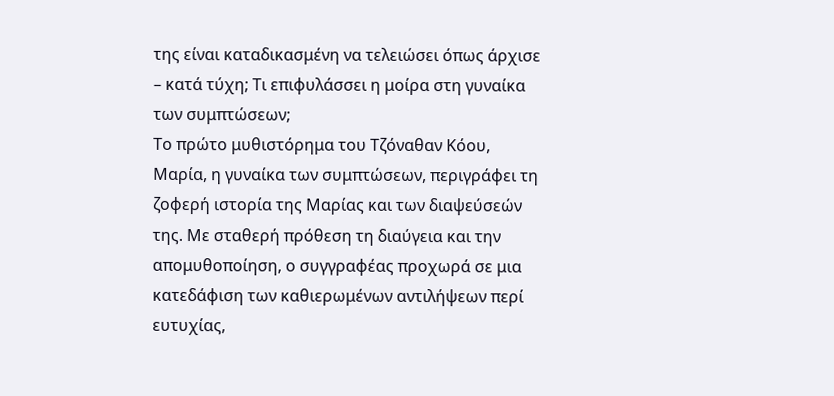της είναι καταδικασμένη να τελειώσει όπως άρχισε – κατά τύχη; Τι επιφυλάσσει η μοίρα στη γυναίκα των συμπτώσεων;
Το πρώτο μυθιστόρημα του Τζόναθαν Κόου, Μαρία, η γυναίκα των συμπτώσεων, περιγράφει τη ζοφερή ιστορία της Μαρίας και των διαψεύσεών της. Με σταθερή πρόθεση τη διαύγεια και την απομυθοποίηση, ο συγγραφέας προχωρά σε μια κατεδάφιση των καθιερωμένων αντιλήψεων περί ευτυχίας,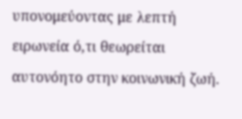υπονομεύοντας με λεπτή ειρωνεία ό,τι θεωρείται αυτονόητο στην κοινωνική ζωή.